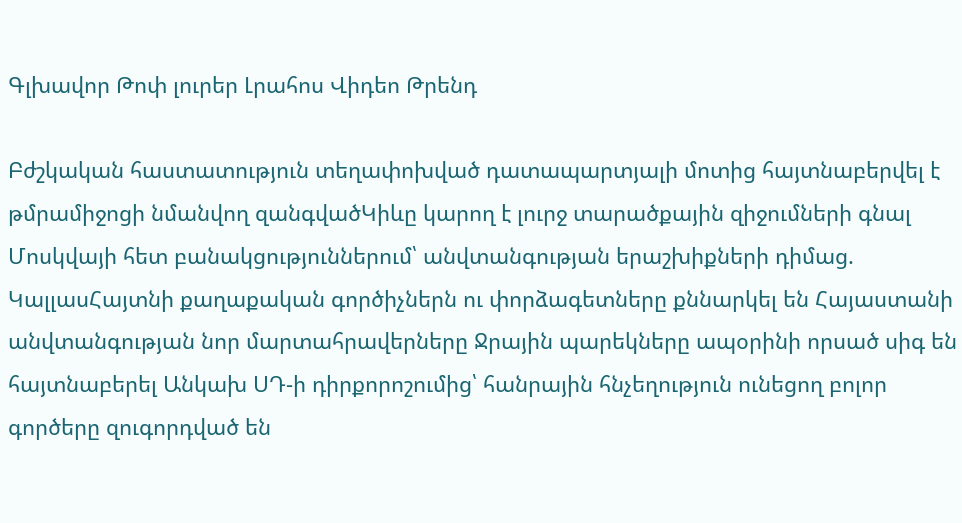Գլխավոր Թոփ լուրեր Լրահոս Վիդեո Թրենդ

Բժշկական հաստատություն տեղափոխված դատապարտյալի մոտից հայտնաբերվել է թմրամիջոցի նմանվող զանգվածԿիևը կարող է լուրջ տարածքային զիջումների գնալ Մոսկվայի հետ բանակցություններում՝ անվտանգության երաշխիքների դիմաց. ԿալլասՀայտնի քաղաքական գործիչներն ու փորձագետները քննարկել են Հայաստանի անվտանգության նոր մարտահրավերները Ջրային պարեկները ապօրինի որսած սիգ են հայտնաբերել Անկախ ՍԴ-ի դիրքորոշումից՝ հանրային հնչեղություն ունեցող բոլոր գործերը զուգորդված են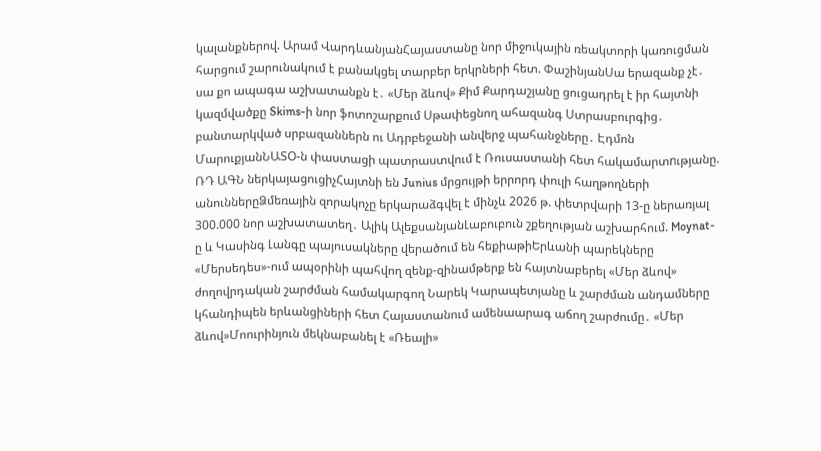կալանքներով. Արամ ՎարդևանյանՀայաստանը նոր միջուկային ռեակտորի կառուցման հարցում շարունակում է բանակցել տարբեր երկրների հետ. ՓաշինյանՍա երազանք չէ․ սա քո ապագա աշխատանքն է․ «Մեր ձևով» Քիմ Քարդաշյանը ցուցադրել է իր հայտնի կազմվածքը Skims-ի նոր ֆոտոշարքում Սթափեցնող ահազանգ Ստրասբուրգից․ բանտարկված սրբազաններն ու Ադրբեջանի անվերջ պահանջները․ Էդմոն ՄարուքյանՆԱՏՕ-ն փաստացի պատրաստվում է Ռուսաստանի հետ հակամարտnւթյանը. ՌԴ ԱԳՆ ներկայացուցիչՀայտնի են Junius մրցույթի երրորդ փուլի հաղթողների անուններըՁմեռային զորակոչը երկարաձգվել է մինչև 2026 թ. փետրվարի 13-ը ներառյալ 300.000 նոր աշխատատեղ․ Ալիկ ԱլեքսանյանԼաբուբուն շքեղության աշխարհում. Moynat-ը և Կասինգ Լանգը պայուսակները վերածում են հեքիաթիԵրևանի պարեկները «Մերսեդես»-ում ապօրինի պահվող զենք-զինամթերք են հայտնաբերել «Մեր ձևով» ժողովրդական շարժման համակարգող Նարեկ Կարապետյանը և շարժման անդամները կհանդիպեն երևանցիների հետ Հայաստանում ամենաարագ աճող շարժումը․ «Մեր ձևով»Մոուրինյուն մեկնաբանել է «Ռեալի»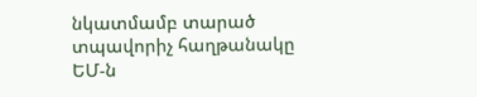նկատմամբ տարած տպավորիչ հաղթանակը ԵՄ-ն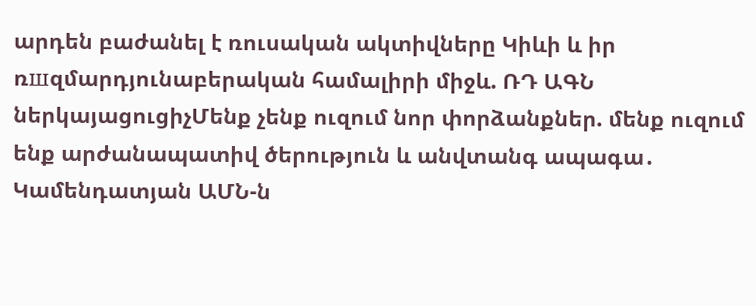արդեն բաժանել է ռուսական ակտիվները Կիևի և իր ռшզմարդյունաբերական համալիրի միջև. ՌԴ ԱԳՆ ներկայացուցիչՄենք չենք ուզում նոր փորձանքներ. մենք ուզում ենք արժանապատիվ ծերություն և անվտանգ ապագա․ Կամենդատյան ԱՄՆ-ն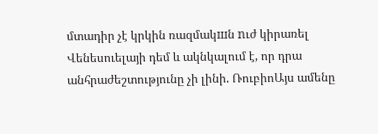մտադիր չէ կրկին ռազմակшն nւժ կիրառել Վենեսուելայի դեմ և ակնկալում է, որ դրա անհրաժեշտությունը չի լինի. ՌուբիոԱյս ամենը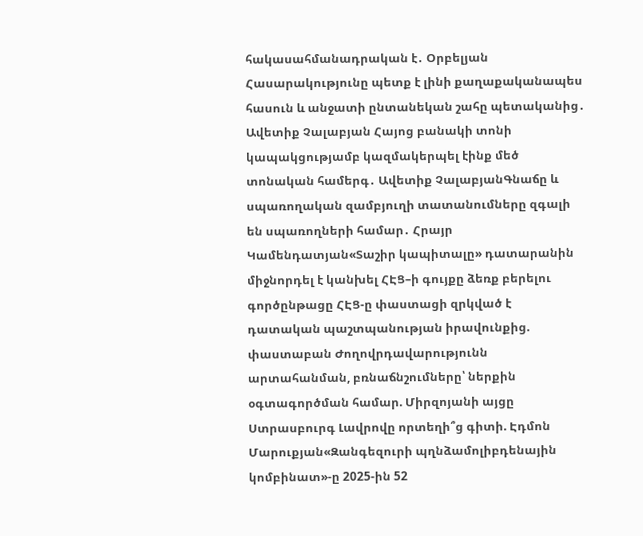հակասահմանադրական է․ Օրբելյան Հասարակությունը պետք է լինի քաղաքականապես հասուն և անջատի ընտանեկան շահը պետականից․ Ավետիք Չալաբյան Հայոց բանակի տոնի կապակցությամբ կազմակերպել էինք մեծ տոնական համերգ․ Ավետիք ՉալաբյանԳնաճը և սպառողական զամբյուղի տատանումները զգալի են սպառողների համար․ Հրայր Կամենդատյան«Տաշիր կապիտալը» դատարանին միջնորդել է կանխել ՀԷՑ–ի գույքը ձեռք բերելու գործընթացը ՀԷՑ-ը փաստացի զրկված է դատական պաշտպանության իրավունքից. փաստաբան Ժողովրդավարությունն արտահանման, բռնաճնշումները՝ ներքին օգտագործման համար. Միրզոյանի այցը Ստրասբուրգ Լավրովը որտեղի՞ց գիտի. Էդմոն Մարուքյան«Զանգեզուրի պղնձամոլիբդենային կոմբինատ»-ը 2025-ին 52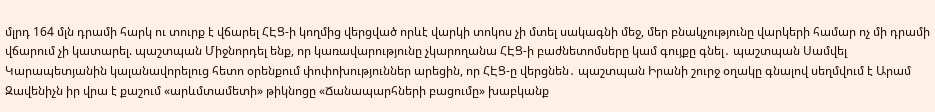մլրդ 164 մլն դրամի հարկ ու տուրք է վճարել ՀԷՑ-ի կողմից վերցված որևէ վարկի տոկոս չի մտել սակագնի մեջ, մեր բնակչությունը վարկերի համար ոչ մի դրամի վճարում չի կատարել. պաշտպան Միջնորդել ենք, որ կառավարությունը չկարողանա ՀԷՑ-ի բաժնետոմսերը կամ գույքը գնել․ պաշտպան Սամվել Կարապետյանին կալանավորելուց հետո օրենքում փոփոխություններ արեցին, որ ՀԷՑ-ը վերցնեն․ պաշտպան Իրանի շուրջ օղակը գնալով սեղմվում է Արամ Զավենիչն իր վրա է քաշում «արևմտամետի» թիկնոցը «Ճանապարհների բացումը» խաբկանք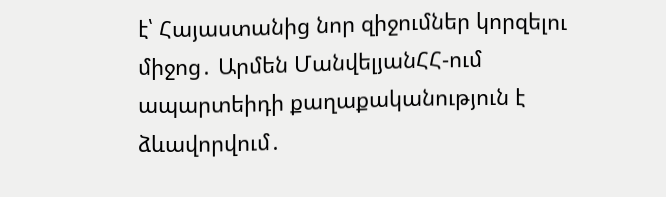է՝ Հայաստանից նոր զիջումներ կորզելու միջոց․ Արմեն ՄանվելյանՀՀ-ում ապարտեիդի քաղաքականություն է ձևավորվում․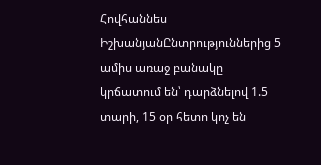Հովհաննես ԻշխանյանԸնտրություններից 5 ամիս առաջ բանակը կրճատում են՝ դարձնելով 1.5 տարի, 15 օր հետո կոչ են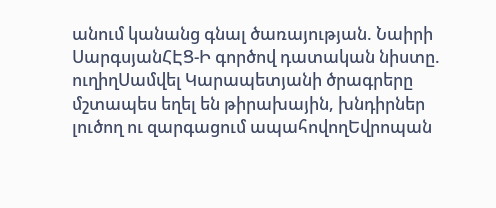անում կանանց գնալ ծառայության. Նաիրի ՍարգսյանՀԷՑ-Ի գործով դատական նիստը. ուղիղՍամվել Կարապետյանի ծրագրերը մշտապես եղել են թիրախային, խնդիրներ լուծող ու զարգացում ապահովողԵվրոպան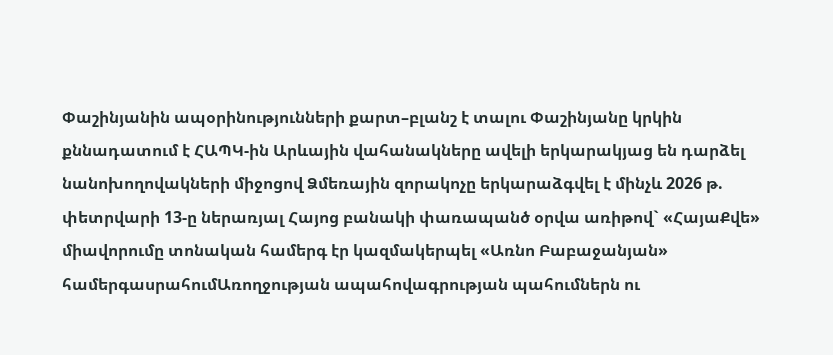Փաշինյանին ապօրինությունների քարտ–բլանշ է տալու Փաշինյանը կրկին քննադատում է ՀԱՊԿ-ին Արևային վահանակները ավելի երկարակյաց են դարձել նանոխողովակների միջոցով Ձմեռային զորակոչը երկարաձգվել է մինչև 2026 թ. փետրվարի 13-ը ներառյալ Հայոց բանակի փառապանծ օրվա առիթով` «ՀայաՔվե» միավորումը տոնական համերգ էր կազմակերպել «Առնո Բաբաջանյան» համերգասրահումԱռողջության ապահովագրության պահումներն ու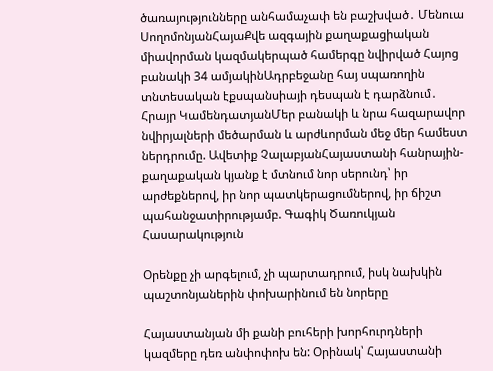ծառայությունները անհամաչափ են բաշխված․ Մենուա ՍողոմոնյանՀայաՔվե ազգային քաղաքացիական միավորման կազմակերպած համերգը նվիրված Հայոց բանակի 34 ամյակինԱդրբեջանը հայ սպառողին տնտեսական էքսպանսիայի դեսպան է դարձնում․ Հրայր ԿամենդատյանՄեր բանակի և նրա հազարավոր նվիրյալների մեծարման և արժևորման մեջ մեր համեստ ներդրումը. Ավետիք ՉալաբյանՀայաստանի հանրային-քաղաքական կյանք է մտնում նոր սերունդ՝ իր արժեքներով, իր նոր պատկերացումներով, իր ճիշտ պահանջատիրությամբ. Գագիկ Ծառուկյան
Հասարակություն

Օրենքը չի արգելում, չի պարտադրում, իսկ նախկին պաշտոնյաներին փոխարինում են նորերը

Հայաստանյան մի քանի բուհերի խորհուրդների կազմերը դեռ անփոփոխ են: Օրինակ՝ Հայաստանի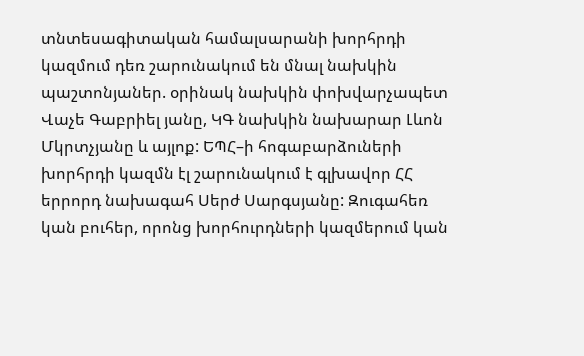տնտեսագիտական համալսարանի խորհրդի կազմում դեռ շարունակում են մնալ նախկին պաշտոնյաներ. օրինակ նախկին փոխվարչապետ Վաչե Գաբրիել յանը, ԿԳ նախկին նախարար Լևոն Մկրտչյանը և այլոք: ԵՊՀ–ի հոգաբարձուների խորհրդի կազմն էլ շարունակում է գլխավոր ՀՀ երրորդ նախագահ Սերժ Սարգսյանը: Զուգահեռ կան բուհեր, որոնց խորհուրդների կազմերում կան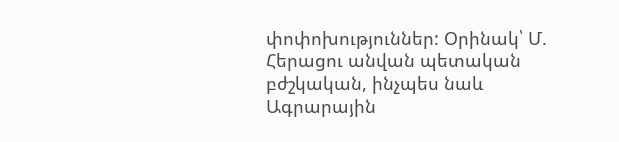փոփոխություններ: Օրինակ՝ Մ. Հերացու անվան պետական բժշկական, ինչպես նաև Ագրարային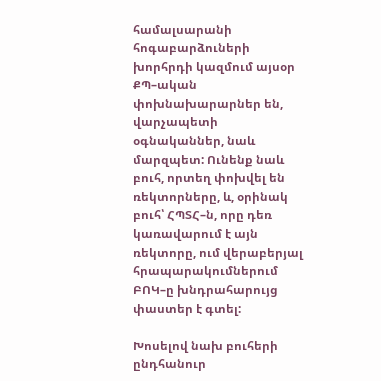համալսարանի հոգաբարձուների խորհրդի կազմում այսօր ՔՊ–ական փոխնախարարներ են, վարչապետի օգնականներ, նաև մարզպետ: Ունենք նաև բուհ, որտեղ փոխվել են ռեկտորները, և, օրինակ բուհ՝ ՀՊՏՀ–ն, որը դեռ կառավարում է այն ռեկտորը, ում վերաբերյալ հրապարակումներում ԲՈԿ–ը խնդրահարույց փաստեր է գտել:

Խոսելով նախ բուհերի ընդհանուր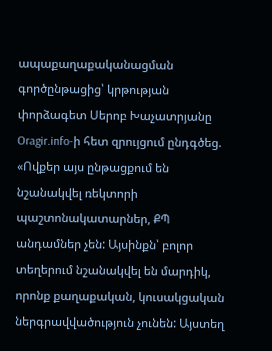ապաքաղաքականացման գործընթացից՝ կրթության փորձագետ Սերոբ Խաչատրյանը Oragir.info-ի հետ զրույցում ընդգծեց. «Ովքեր այս ընթացքում են նշանակվել ռեկտորի պաշտոնակատարներ, ՔՊ անդամներ չեն: Այսինքն՝ բոլոր տեղերում նշանակվել են մարդիկ, որոնք քաղաքական, կուսակցական ներգրավվածություն չունեն: Այստեղ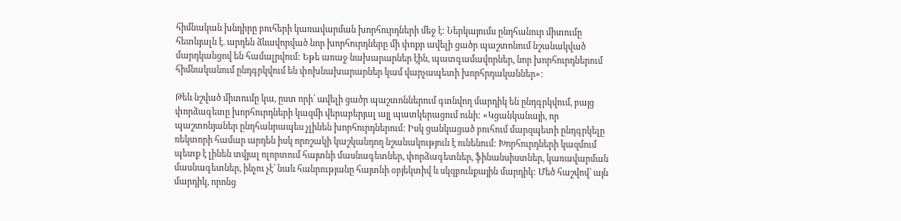հիմնական խնդիրը բուհերի կառավարման խորհուրդների մեջ է: Ներկայումս ընդհանուր միտումը հետևյալն է. արդեն ձևավորված նոր խորհուրդները մի փոքր ավելի ցածր պաշտոնում նշանակված մարդկանցով են համալրվում: Եթե առաջ նախարարներ էին, պատգամավորներ, նոր խորհուրդներում հիմնականում ընդգրկվում են փոխնախարարներ կամ վարչապետի խորհրդականներ»:

Թեև նշված միտումը կա, ըստ որի՝ ավելի ցածր պաշտոններում գտնվող մարդիկ են ընդգրկվում, բայց փորձագետը խորհուրդների կազմի վերաբերյալ այլ պատկերացում ունի: «Կցանկանայի, որ պաշտոնյաներ ընդհանրապես չլինեն խորհուրդներում: Իսկ ցանկացած բուհում մարզպետի ընդգրկելը ռեկտորի համար արդեն իսկ որոշակի կաշկանդող նշանակություն է ունենում: Խորհուրդների կազմում պետք է լինեն տվյալ ոլորտում հայտնի մասնագետներ, փորձագետներ, ֆինանսիստներ, կառավարման մասնագետներ, ինչու չէ՝ նաև հանրությանը հայտնի օբյեկտիվ և սկզբունքային մարդիկ: Մեծ հաշվով՝ այն մարդիկ, որոնց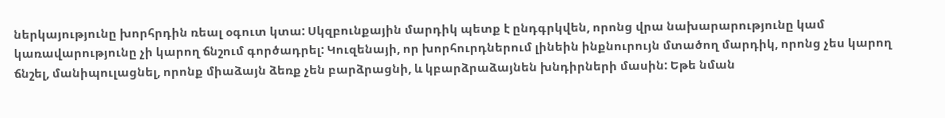ներկայությունը խորհրդին ռեալ օգուտ կտա: Սկզբունքային մարդիկ պետք է ընդգրկվեն, որոնց վրա նախարարությունը կամ կառավարությունը չի կարող ճնշում գործադրել: Կուզենայի, որ խորհուրդներում լինեին ինքնուրույն մտածող մարդիկ, որոնց չես կարող ճնշել, մանիպուլացնել, որոնք միաձայն ձեռք չեն բարձրացնի, և կբարձրաձայնեն խնդիրների մասին: Եթե նման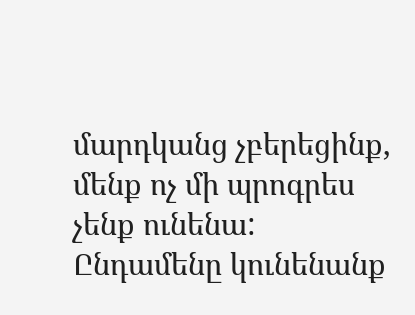մարդկանց չբերեցինք, մենք ոչ մի պրոգրես չենք ունենա: Ընդամենը կունենանք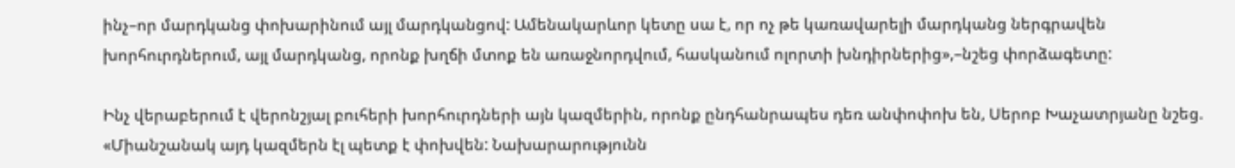ինչ–որ մարդկանց փոխարինում այլ մարդկանցով: Ամենակարևոր կետը սա է, որ ոչ թե կառավարելի մարդկանց ներգրավեն խորհուրդներում, այլ մարդկանց, որոնք խղճի մտոք են առաջնորդվում, հասկանում ոլորտի խնդիրներից»,–նշեց փորձագետը:

Ինչ վերաբերում է վերոնշյալ բուհերի խորհուրդների այն կազմերին, որոնք ընդհանրապես դեռ անփոփոխ են, Սերոբ Խաչատրյանը նշեց. «Միանշանակ այդ կազմերն էլ պետք է փոխվեն: Նախարարությունն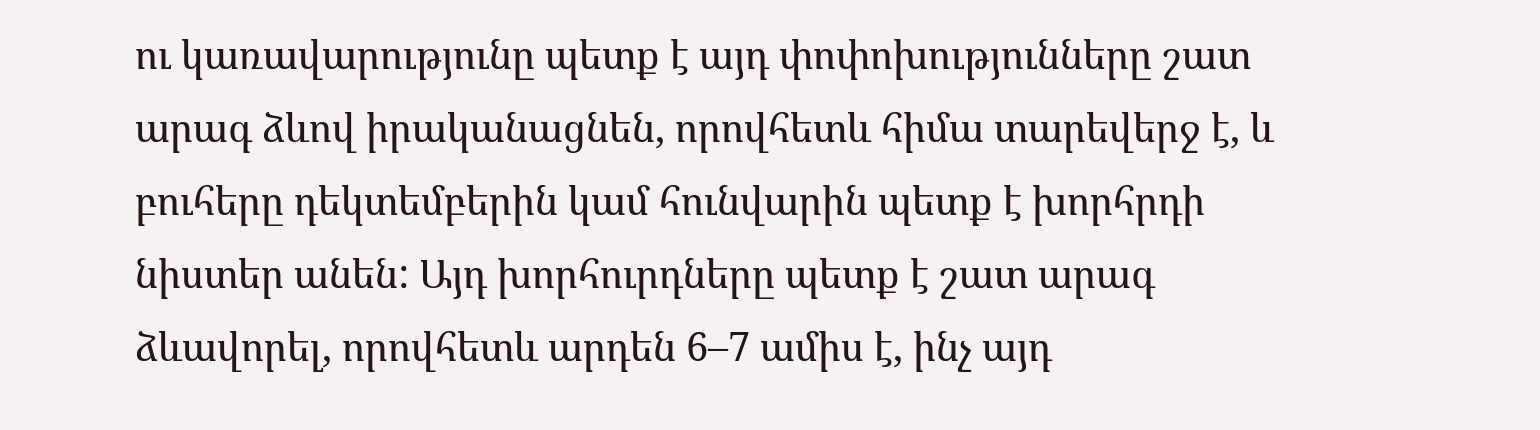ու կառավարությունը պետք է այդ փոփոխությունները շատ արագ ձևով իրականացնեն, որովհետև հիմա տարեվերջ է, և բուհերը դեկտեմբերին կամ հունվարին պետք է խորհրդի նիստեր անեն: Այդ խորհուրդները պետք է շատ արագ ձևավորել, որովհետև արդեն 6–7 ամիս է, ինչ այդ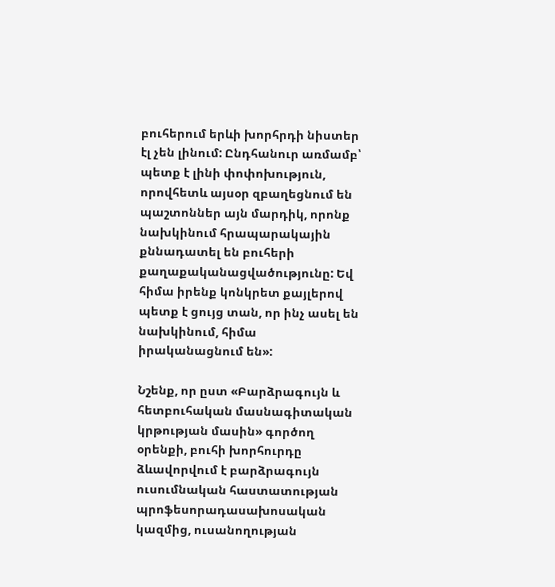բուհերում երևի խորհրդի նիստեր էլ չեն լինում: Ընդհանուր առմամբ՝ պետք է լինի փոփոխություն, որովհետև այսօր զբաղեցնում են պաշտոններ այն մարդիկ, որոնք նախկինում հրապարակային քննադատել են բուհերի քաղաքականացվածությունը: Եվ հիմա իրենք կոնկրետ քայլերով պետք է ցույց տան, որ ինչ ասել են նախկինում, հիմա իրականացնում են»:

Նշենք, որ ըստ «Բարձրագույն և հետբուհական մասնագիտական կրթության մասին» գործող օրենքի, բուհի խորհուրդը ձևավորվում է բարձրագույն ուսումնական հաստատության պրոֆեսորադասախոսական կազմից, ուսանողության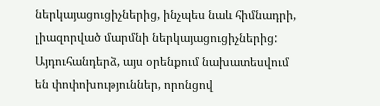ներկայացուցիչներից, ինչպես նաև հիմնադրի, լիազորված մարմնի ներկայացուցիչներից: Այդուհանդերձ, այս օրենքում նախատեսվում են փոփոխություններ, որոնցով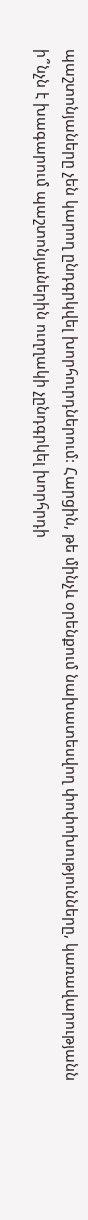պաշտոնյաները չեն կարող ընդգրկվել խորհուրդներում: Հարցին, թե մինչև օրենքում նախատեսվող փոփոխությունները, կառավարությանն ի՞նչն է խագարում պաշտոնյաներին ուղղակի չընդգրկել խորհրդի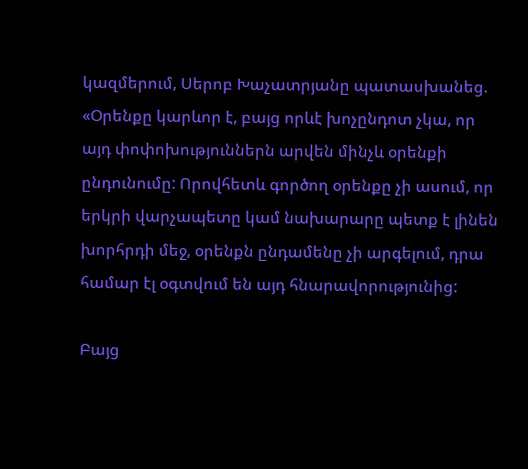կազմերում, Սերոբ Խաչատրյանը պատասխանեց. «Օրենքը կարևոր է, բայց որևէ խոչընդոտ չկա, որ այդ փոփոխություններն արվեն մինչև օրենքի ընդունումը: Որովհետև գործող օրենքը չի ասում, որ երկրի վարչապետը կամ նախարարը պետք է լինեն խորհրդի մեջ, օրենքն ընդամենը չի արգելում, դրա համար էլ օգտվում են այդ հնարավորությունից:

Բայց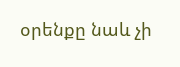օրենքը նաև չի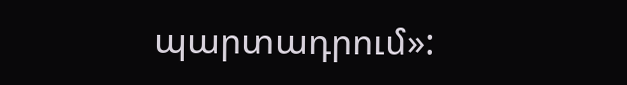պարտադրում»: